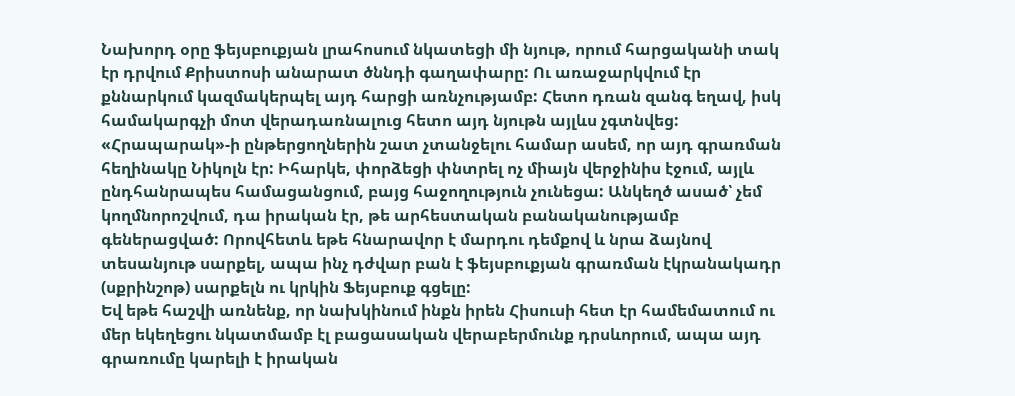Նախորդ օրը ֆեյսբուքյան լրահոսում նկատեցի մի նյութ, որում հարցականի տակ էր դրվում Քրիստոսի անարատ ծննդի գաղափարը: Ու առաջարկվում էր քննարկում կազմակերպել այդ հարցի առնչությամբ: Հետո դռան զանգ եղավ, իսկ համակարգչի մոտ վերադառնալուց հետո այդ նյութն այլևս չգտնվեց: «Հրապարակ»-ի ընթերցողներին շատ չտանջելու համար ասեմ, որ այդ գրառման հեղինակը Նիկոլն էր: Իհարկե, փորձեցի փնտրել ոչ միայն վերջինիս էջում, այլև ընդհանրապես համացանցում, բայց հաջողություն չունեցա: Անկեղծ ասած՝ չեմ կողմնորոշվում, դա իրական էր, թե արհեստական բանականությամբ գեներացված: Որովհետև եթե հնարավոր է մարդու դեմքով և նրա ձայնով տեսանյութ սարքել, ապա ինչ դժվար բան է ֆեյսբուքյան գրառման էկրանակադր (սքրինշոթ) սարքելն ու կրկին Ֆեյսբուք գցելը:
Եվ եթե հաշվի առնենք, որ նախկինում ինքն իրեն Հիսուսի հետ էր համեմատում ու մեր եկեղեցու նկատմամբ էլ բացասական վերաբերմունք դրսևորում, ապա այդ գրառումը կարելի է իրական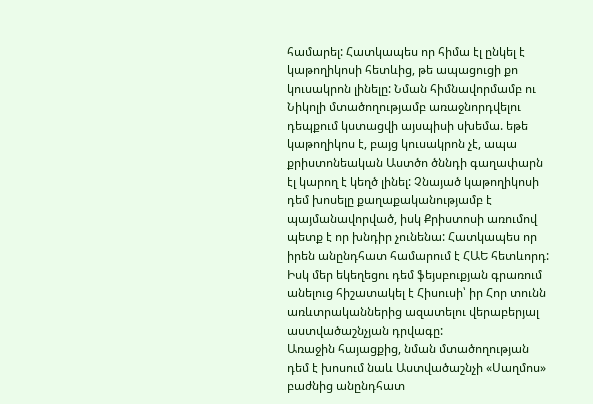համարել: Հատկապես որ հիմա էլ ընկել է կաթողիկոսի հետևից, թե ապացուցի քո կուսակրոն լինելը: Նման հիմնավորմամբ ու Նիկոլի մտածողությամբ առաջնորդվելու դեպքում կստացվի այսպիսի սխեմա. եթե կաթողիկոս է, բայց կուսակրոն չէ, ապա քրիստոնեական Աստծո ծննդի գաղափարն էլ կարող է կեղծ լինել: Չնայած կաթողիկոսի դեմ խոսելը քաղաքականությամբ է պայմանավորված, իսկ Քրիստոսի առումով պետք է որ խնդիր չունենա: Հատկապես որ իրեն անընդհատ համարում է ՀԱԵ հետևորդ: Իսկ մեր եկեղեցու դեմ ֆեյսբուքյան գրառում անելուց հիշատակել է Հիսուսի՝ իր Հոր տունն առևտրականներից ազատելու վերաբերյալ աստվածաշնչյան դրվագը:
Առաջին հայացքից, նման մտածողության դեմ է խոսում նաև Աստվածաշնչի «Սաղմոս» բաժնից անընդհատ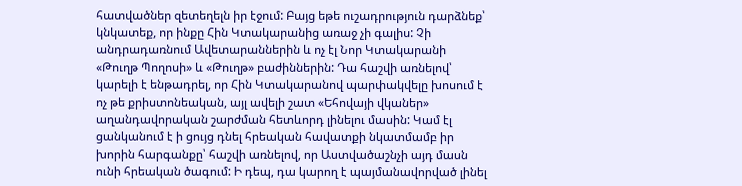հատվածներ զետեղելն իր էջում: Բայց եթե ուշադրություն դարձնեք՝ կնկատեք, որ ինքը Հին Կտակարանից առաջ չի գալիս: Չի անդրադառնում Ավետարաններին և ոչ էլ Նոր Կտակարանի «Թուղթ Պողոսի» և «Թուղթ» բաժիններին: Դա հաշվի առնելով՝ կարելի է ենթադրել, որ Հին Կտակարանով պարփակվելը խոսում է ոչ թե քրիստոնեական, այլ ավելի շատ «Եհովայի վկաներ» աղանդավորական շարժման հետևորդ լինելու մասին: Կամ էլ ցանկանում է ի ցույց դնել հրեական հավատքի նկատմամբ իր խորին հարգանքը՝ հաշվի առնելով, որ Աստվածաշնչի այդ մասն ունի հրեական ծագում: Ի դեպ, դա կարող է պայմանավորված լինել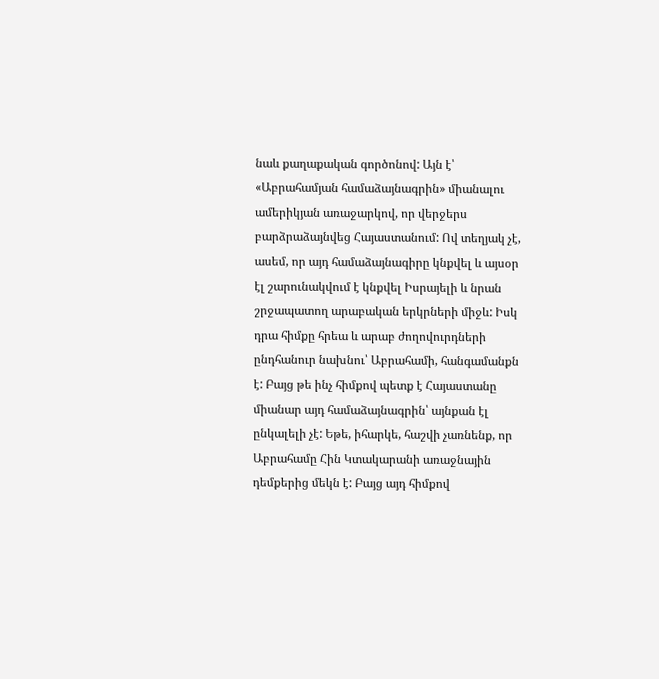նաև քաղաքական գործոնով: Այն է՝ «Աբրահամյան համաձայնագրին» միանալու ամերիկյան առաջարկով, որ վերջերս բարձրաձայնվեց Հայաստանում: Ով տեղյակ չէ, ասեմ, որ այդ համաձայնագիրը կնքվել և այսօր էլ շարունակվում է կնքվել Իսրայելի և նրան շրջապատող արաբական երկրների միջև: Իսկ դրա հիմքը հրեա և արաբ ժողովուրդների ընդհանուր նախնու՝ Աբրահամի, հանգամանքն է: Բայց թե ինչ հիմքով պետք է Հայաստանը միանար այդ համաձայնագրին՝ այնքան էլ ընկալելի չէ: Եթե, իհարկե, հաշվի չառնենք, որ Աբրահամը Հին Կտակարանի առաջնային դեմքերից մեկն է: Բայց այդ հիմքով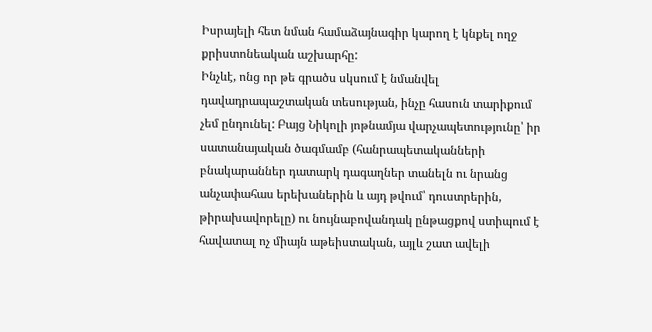Իսրայելի հետ նման համաձայնագիր կարող է կնքել ողջ քրիստոնեական աշխարհը:
Ինչևէ, ոնց որ թե գրածս սկսում է նմանվել դավադրապաշտական տեսության, ինչը հասուն տարիքում չեմ ընդունել: Բայց Նիկոլի յոթնամյա վարչապետությունը՝ իր սատանայական ծագմամբ (հանրապետականների բնակարաններ դատարկ դագաղներ տանելն ու նրանց անչափահաս երեխաներին և այդ թվում՝ դուստրերին, թիրախավորելը) ու նույնաբովանդակ ընթացքով ստիպում է հավատալ ոչ միայն աթեիստական, այլև շատ ավելի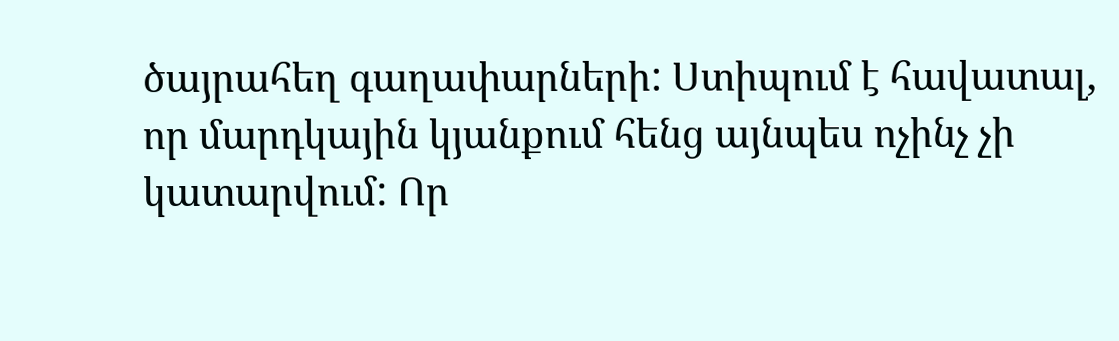ծայրահեղ գաղափարների: Ստիպում է հավատալ, որ մարդկային կյանքում հենց այնպես ոչինչ չի կատարվում: Որ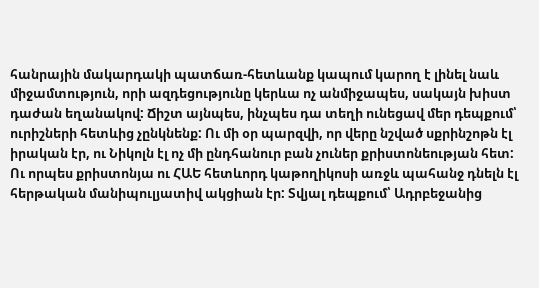հանրային մակարդակի պատճառ-հետևանք կապում կարող է լինել նաև միջամտություն, որի ազդեցությունը կերևա ոչ անմիջապես, սակայն խիստ դաժան եղանակով: Ճիշտ այնպես, ինչպես դա տեղի ունեցավ մեր դեպքում՝ ուրիշների հետևից չընկնենք: Ու մի օր պարզվի, որ վերը նշված սքրինշոթն էլ իրական էր, ու Նիկոլն էլ ոչ մի ընդհանուր բան չուներ քրիստոնեության հետ: Ու որպես քրիստոնյա ու ՀԱԵ հետևորդ կաթողիկոսի առջև պահանջ դնելն էլ հերթական մանիպուլյատիվ ակցիան էր: Տվյալ դեպքում՝ Ադրբեջանից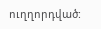ուղղորդված: